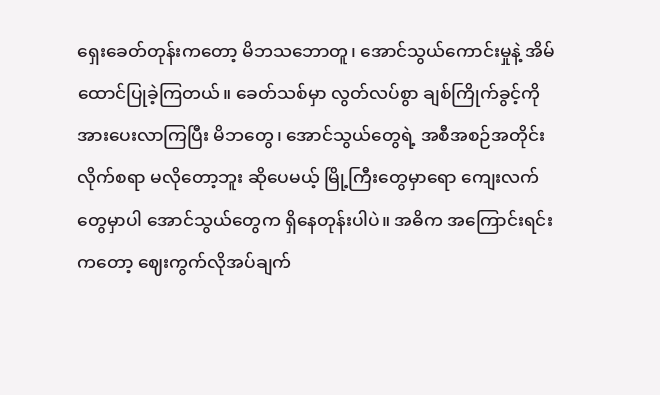ရှေးခေတ်တုန်းကတော့ မိဘသဘောတူ၊ အောင်သွယ်ကောင်းမှုနဲ့ အိမ်ထောင်ပြုခဲ့ကြတယ်။ ခေတ်သစ်မှာ လွတ်လပ်စွာ ချစ်ကြိုက်ခွင့်ကို အားပေးလာကြပြီး မိဘတွေ၊ အောင်သွယ်တွေရဲ့ အစီအစဉ်အတိုင်း လိုက်စရာ မလိုတော့ဘူး ဆိုပေမယ့် မြို့ကြီးတွေမှာရော ကျေးလက်တွေမှာပါ အောင်သွယ်တွေက ရှိနေတုန်းပါပဲ။ အဓိက အကြောင်းရင်းကတော့ ဈေးကွက်လိုအပ်ချက်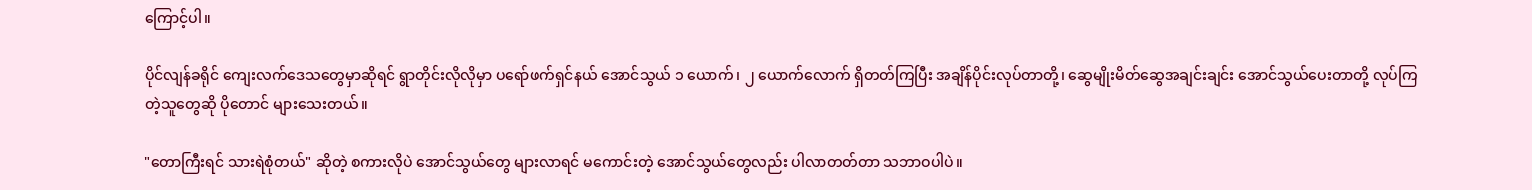ကြောင့်ပါ။

ပိုင်လျန်ခရိုင် ကျေးလက်ဒေသတွေမှာဆိုရင် ရွာတိုင်းလိုလိုမှာ ပရော်ဖက်ရှင်နယ် အောင်သွယ် ၁ ယောက်၊ ၂ ယောက်လောက် ရှိတတ်ကြပြီး အချိန်ပိုင်းလုပ်တာတို့၊ ဆွေမျိုးမိတ်ဆွေအချင်းချင်း အောင်သွယ်ပေးတာတို့ လုပ်ကြတဲ့သူတွေဆို ပိုတောင် များသေးတယ်။

"တောကြီးရင် သားရဲစုံတယ်" ဆိုတဲ့ စကားလိုပဲ အောင်သွယ်တွေ များလာရင် မကောင်းတဲ့ အောင်သွယ်တွေလည်း ပါလာတတ်တာ သဘာဝပါပဲ။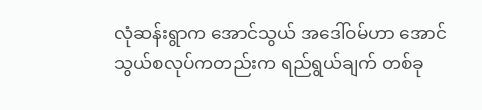လုံဆန်းရွာက အောင်သွယ် အဒေါ်ဝမ်ဟာ အောင်သွယ်စလုပ်ကတည်းက ရည်ရွယ်ချက် တစ်ခု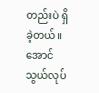တည်းပဲ ရှိခဲ့တယ်။ အောင်သွယ်လုပ်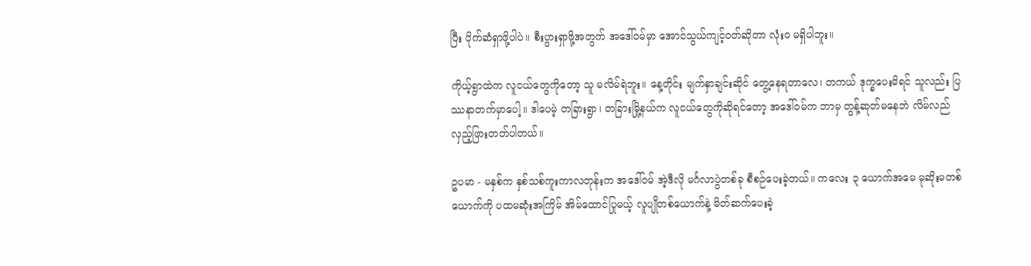ပြီး ပိုက်ဆံရှာဖို့ပါပဲ။ စီးပွားရှာဖို့အတွက် အဒေါ်ဝမ်မှာ အောင်သွယ်ကျင့်ဝတ်ဆိုတာ လုံးဝ မရှိပါဘူး။

ကိုယ့်ရွာထဲက လူငယ်တွေကိုတော့ သူ မလိမ်ရဲဘူး။ နေ့တိုင်း မျက်နှာချင်းဆိုင် တွေ့နေရတာလေ၊ တကယ် ဒုက္ခပေးမိရင် သူလည်း ပြဿနာတက်မှာပေါ့။ ဒါပေမဲ့ တခြားရွာ၊ တခြားမြို့နယ်က လူငယ်တွေကိုဆိုရင်တော့ အဒေါ်ဝမ်က ဘာမှ တွန့်ဆုတ်မနေဘဲ လိမ်လည်လှည့်ဖြားတတ်ပါတယ်။

ဥပမာ - မနှစ်က နှစ်သစ်ကူးကာလတုန်းက အဒေါ်ဝမ် အဲ့ဒီလို မင်္ဂလာပွဲတစ်ခု စီစဉ်ပေးခဲ့တယ်။ ကလေး ၃ ယောက်အမေ မုဆိုးမတစ်ယောက်ကို ပထမဆုံးအကြိမ် အိမ်ထောင်ပြုမယ့် လူပျိုတစ်ယောက်နဲ့ မိတ်ဆက်ပေးခဲ့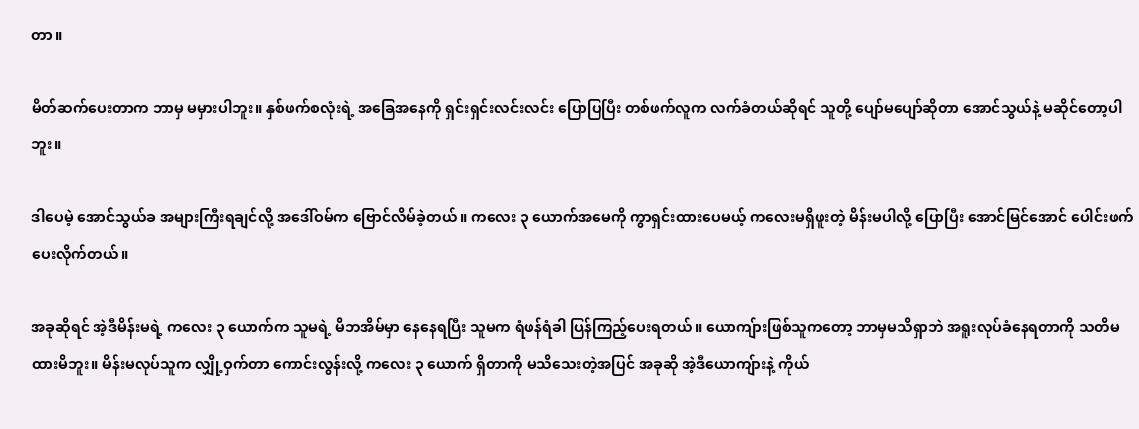တာ။

မိတ်ဆက်ပေးတာက ဘာမှ မမှားပါဘူး။ နှစ်ဖက်စလုံးရဲ့ အခြေအနေကို ရှင်းရှင်းလင်းလင်း ပြောပြပြီး တစ်ဖက်လူက လက်ခံတယ်ဆိုရင် သူတို့ ပျော်မပျော်ဆိုတာ အောင်သွယ်နဲ့ မဆိုင်တော့ပါဘူး။

ဒါပေမဲ့ အောင်သွယ်ခ အများကြီးရချင်လို့ အဒေါ်ဝမ်က ဗြောင်လိမ်ခဲ့တယ်။ ကလေး ၃ ယောက်အမေကို ကွာရှင်းထားပေမယ့် ကလေးမရှိဖူးတဲ့ မိန်းမပါလို့ ပြောပြီး အောင်မြင်အောင် ပေါင်းဖက်ပေးလိုက်တယ်။

အခုဆိုရင် အဲ့ဒီမိန်းမရဲ့ ကလေး ၃ ယောက်က သူမရဲ့ မိဘအိမ်မှာ နေနေရပြီး သူမက ရံဖန်ရံခါ ပြန်ကြည့်ပေးရတယ်။ ယောကျ်ားဖြစ်သူကတော့ ဘာမှမသိရှာဘဲ အရူးလုပ်ခံနေရတာကို သတိမထားမိဘူး။ မိန်းမလုပ်သူက လျှို့ဝှက်တာ ကောင်းလွန်းလို့ ကလေး ၃ ယောက် ရှိတာကို မသိသေးတဲ့အပြင် အခုဆို အဲ့ဒီယောကျ်ားနဲ့ ကိုယ်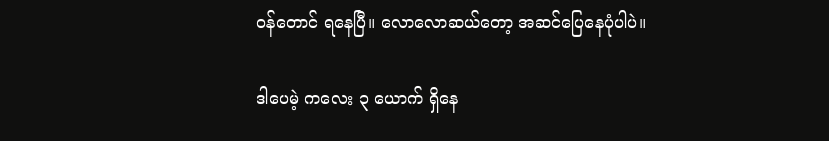ဝန်တောင် ရနေပြီ။ လောလောဆယ်တော့ အဆင်ပြေနေပုံပါပဲ။

ဒါပေမဲ့ ကလေး ၃ ယောက် ရှိနေ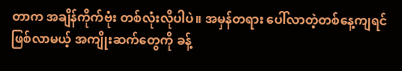တာက အချိန်ကိုက်ဗုံး တစ်လုံးလိုပါပဲ။ အမှန်တရား ပေါ်လာတဲ့တစ်နေ့ကျရင် ဖြစ်လာမယ့် အကျိုးဆက်တွေကို ခန့်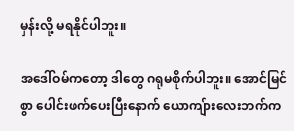မှန်းလို့ မရနိုင်ပါဘူး။

အဒေါ်ဝမ်ကတော့ ဒါတွေ ဂရုမစိုက်ပါဘူး။ အောင်မြင်စွာ ပေါင်းဖက်ပေးပြီးနောက် ယောကျ်ားလေးဘက်က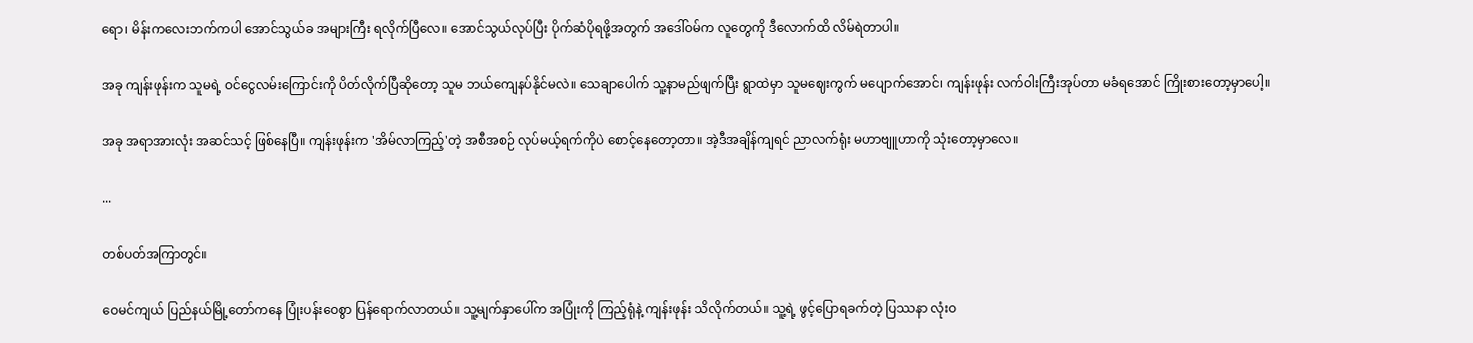ရော၊ မိန်းကလေးဘက်ကပါ အောင်သွယ်ခ အများကြီး ရလိုက်ပြီလေ။ အောင်သွယ်လုပ်ပြီး ပိုက်ဆံပိုရဖို့အတွက် အဒေါ်ဝမ်က လူတွေကို ဒီလောက်ထိ လိမ်ရဲတာပါ။

အခု ကျန်းဖုန်းက သူမရဲ့ ဝင်ငွေလမ်းကြောင်းကို ပိတ်လိုက်ပြီဆိုတော့ သူမ ဘယ်ကျေနပ်နိုင်မလဲ။ သေချာပေါက် သူ့နာမည်ဖျက်ပြီး ရွာထဲမှာ သူမဈေးကွက် မပျောက်အောင်၊ ကျန်းဖုန်း လက်ဝါးကြီးအုပ်တာ မခံရအောင် ကြိုးစားတော့မှာပေါ့။

အခု အရာအားလုံး အဆင်သင့် ဖြစ်နေပြီ။ ကျန်းဖုန်းက 'အိမ်လာကြည့်'တဲ့ အစီအစဉ် လုပ်မယ့်ရက်ကိုပဲ စောင့်နေတော့တာ။ အဲ့ဒီအချိန်ကျရင် ညာလက်ရုံး မဟာဗျူဟာကို သုံးတော့မှာလေ။

...

တစ်ပတ်အကြာတွင်။

ဝေမင်ကျယ် ပြည်နယ်မြို့တော်ကနေ ပြုံးပန်းဝေစွာ ပြန်ရောက်လာတယ်။ သူ့မျက်နှာပေါ်က အပြုံးကို ကြည့်ရုံနဲ့ ကျန်းဖုန်း သိလိုက်တယ်။ သူ့ရဲ့ ဖွင့်ပြောရခက်တဲ့ ပြဿနာ လုံးဝ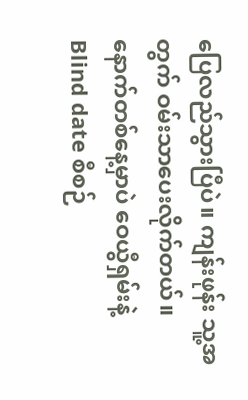ပြေလည်သွားပြီပဲ။ ကျန်းဖုန်း သူ့အတွက် ဝမ်းသာပေးလိုက်တယ်။ နောက်တစ်နေ့မှာပဲ ဝေယွီရှမ်းနဲ့ Blind date စီစဉ်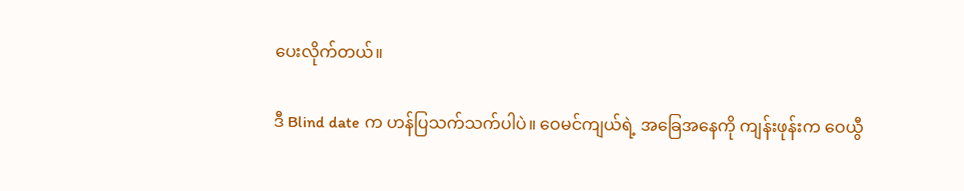ပေးလိုက်တယ်။

ဒီ Blind date က ဟန်ပြသက်သက်ပါပဲ။ ဝေမင်ကျယ်ရဲ့ အခြေအနေကို ကျန်းဖုန်းက ဝေယွီ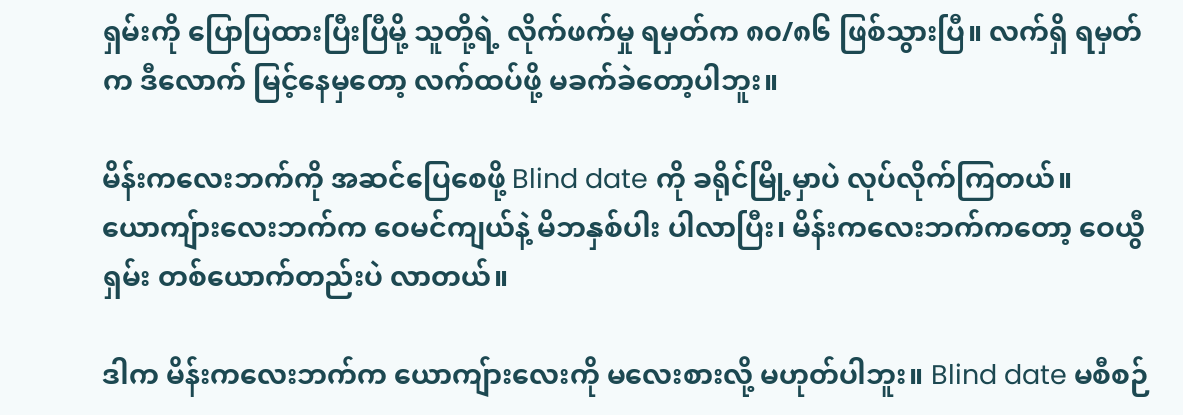ရှမ်းကို ပြောပြထားပြီးပြီမို့ သူတို့ရဲ့ လိုက်ဖက်မှု ရမှတ်က ၈၀/၈၆ ဖြစ်သွားပြီ။ လက်ရှိ ရမှတ်က ဒီလောက် မြင့်နေမှတော့ လက်ထပ်ဖို့ မခက်ခဲတော့ပါဘူး။

မိန်းကလေးဘက်ကို အဆင်ပြေစေဖို့ Blind date ကို ခရိုင်မြို့မှာပဲ လုပ်လိုက်ကြတယ်။ ယောကျ်ားလေးဘက်က ဝေမင်ကျယ်နဲ့ မိဘနှစ်ပါး ပါလာပြီး၊ မိန်းကလေးဘက်ကတော့ ဝေယွီရှမ်း တစ်ယောက်တည်းပဲ လာတယ်။

ဒါက မိန်းကလေးဘက်က ယောကျ်ားလေးကို မလေးစားလို့ မဟုတ်ပါဘူး။ Blind date မစီစဉ်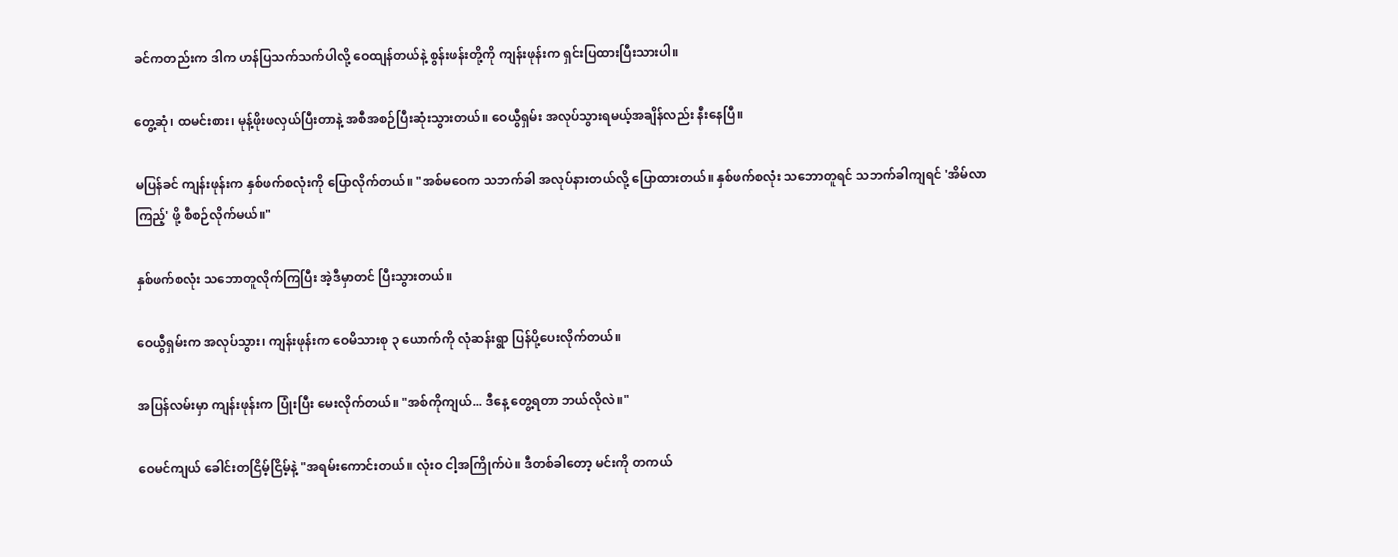ခင်ကတည်းက ဒါက ဟန်ပြသက်သက်ပါလို့ ဝေထျန်တယ်နဲ့ စွန်းဖန်းတို့ကို ကျန်းဖုန်းက ရှင်းပြထားပြီးသားပါ။

တွေ့ဆုံ၊ ထမင်းစား၊ မုန့်ဖိုးဖလှယ်ပြီးတာနဲ့ အစီအစဉ်ပြီးဆုံးသွားတယ်။ ဝေယွီရှမ်း အလုပ်သွားရမယ့်အချိန်လည်း နီးနေပြီ။

မပြန်ခင် ကျန်းဖုန်းက နှစ်ဖက်စလုံးကို ပြောလိုက်တယ်။ "အစ်မဝေက သဘက်ခါ အလုပ်နားတယ်လို့ ပြောထားတယ်။ နှစ်ဖက်စလုံး သဘောတူရင် သဘက်ခါကျရင် 'အိမ်လာကြည့်' ဖို့ စီစဉ်လိုက်မယ်။"

နှစ်ဖက်စလုံး သဘောတူလိုက်ကြပြီး အဲ့ဒီမှာတင် ပြီးသွားတယ်။

ဝေယွီရှမ်းက အလုပ်သွား၊ ကျန်းဖုန်းက ဝေမိသားစု ၃ ယောက်ကို လုံဆန်းရွာ ပြန်ပို့ပေးလိုက်တယ်။

အပြန်လမ်းမှာ ကျန်းဖုန်းက ပြုံးပြီး မေးလိုက်တယ်။ "အစ်ကိုကျယ်... ဒီနေ့ တွေ့ရတာ ဘယ်လိုလဲ။"

ဝေမင်ကျယ် ခေါင်းတငြိမ့်ငြိမ့်နဲ့ "အရမ်းကောင်းတယ်။ လုံးဝ ငါ့အကြိုက်ပဲ။ ဒီတစ်ခါတော့ မင်းကို တကယ်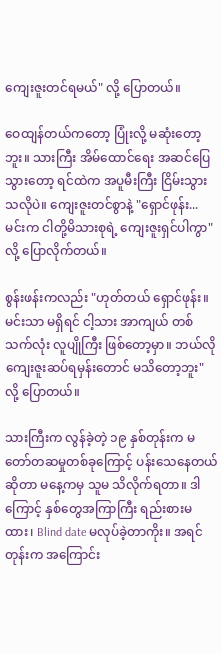ကျေးဇူးတင်ရမယ်" လို့ ပြောတယ်။

ဝေထျန်တယ်ကတော့ ပြုံးလို့ မဆုံးတော့ဘူး။ သားကြီး အိမ်ထောင်ရေး အဆင်ပြေသွားတော့ ရင်ထဲက အပူမီးကြီး ငြိမ်းသွားသလိုပဲ။ ကျေးဇူးတင်စွာနဲ့ "ရှောင်ဖုန်း... မင်းက ငါတို့မိသားစုရဲ့ ကျေးဇူးရှင်ပါကွာ" လို့ ပြောလိုက်တယ်။

စွန်းဖန်းကလည်း "ဟုတ်တယ် ရှောင်ဖုန်း။ မင်းသာ မရှိရင် ငါ့သား အာကျယ် တစ်သက်လုံး လူပျိုကြီး ဖြစ်တော့မှာ။ ဘယ်လို ကျေးဇူးဆပ်ရမှန်းတောင် မသိတော့ဘူး" လို့ ပြောတယ်။

သားကြီးက လွန်ခဲ့တဲ့ ၁၉ နှစ်တုန်းက မတော်တဆမှုတစ်ခုကြောင့် ပန်းသေနေတယ်ဆိုတာ မနေ့ကမှ သူမ သိလိုက်ရတာ။ ဒါကြောင့် နှစ်တွေအကြာကြီး ရည်းစားမထား၊ Blind date မလုပ်ခဲ့တာကိုး။ အရင်တုန်းက အကြောင်း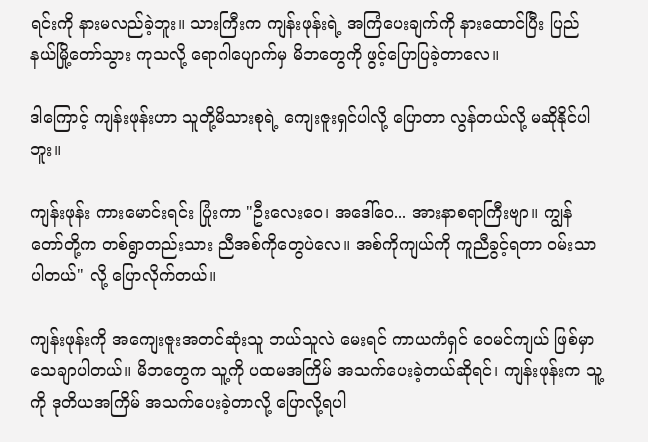ရင်းကို နားမလည်ခဲ့ဘူး။ သားကြီးက ကျန်းဖုန်းရဲ့ အကြံပေးချက်ကို နားထောင်ပြီး ပြည်နယ်မြို့တော်သွား ကုသလို့ ရောဂါပျောက်မှ မိဘတွေကို ဖွင့်ပြောပြခဲ့တာလေ။

ဒါကြောင့် ကျန်းဖုန်းဟာ သူတို့မိသားစုရဲ့ ကျေးဇူးရှင်ပါလို့ ပြောတာ လွန်တယ်လို့ မဆိုနိုင်ပါဘူး။

ကျန်းဖုန်း ကားမောင်းရင်း ပြုံးကာ "ဦးလေးဝေ၊ အဒေါ်ဝေ... အားနာစရာကြီးဗျာ။ ကျွန်တော်တို့က တစ်ရွာတည်းသား ညီအစ်ကိုတွေပဲလေ။ အစ်ကိုကျယ်ကို ကူညီခွင့်ရတာ ဝမ်းသာပါတယ်" လို့ ပြောလိုက်တယ်။

ကျန်းဖုန်းကို အကျေးဇူးအတင်ဆုံးသူ ဘယ်သူလဲ မေးရင် ကာယကံရှင် ဝေမင်ကျယ် ဖြစ်မှာ သေချာပါတယ်။ မိဘတွေက သူ့ကို ပထမအကြိမ် အသက်ပေးခဲ့တယ်ဆိုရင်၊ ကျန်းဖုန်းက သူ့ကို ဒုတိယအကြိမ် အသက်ပေးခဲ့တာလို့ ပြောလို့ရပါ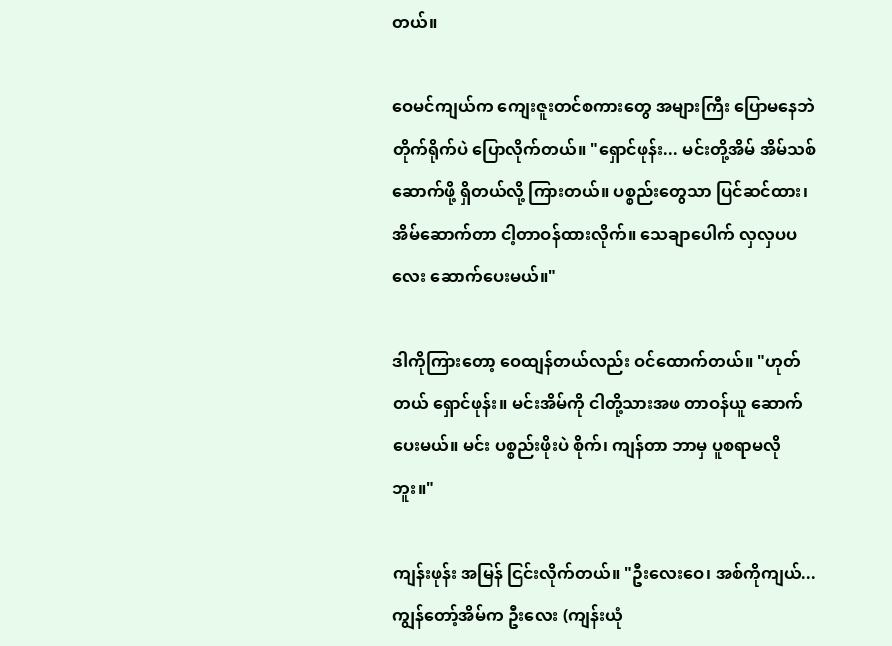တယ်။

ဝေမင်ကျယ်က ကျေးဇူးတင်စကားတွေ အများကြီး ပြောမနေဘဲ တိုက်ရိုက်ပဲ ပြောလိုက်တယ်။ "ရှောင်ဖုန်း... မင်းတို့အိမ် အိမ်သစ်ဆောက်ဖို့ ရှိတယ်လို့ ကြားတယ်။ ပစ္စည်းတွေသာ ပြင်ဆင်ထား၊ အိမ်ဆောက်တာ ငါ့တာဝန်ထားလိုက်။ သေချာပေါက် လှလှပပလေး ဆောက်ပေးမယ်။"

ဒါကိုကြားတော့ ဝေထျန်တယ်လည်း ဝင်ထောက်တယ်။ "ဟုတ်တယ် ရှောင်ဖုန်း။ မင်းအိမ်ကို ငါတို့သားအဖ တာဝန်ယူ ဆောက်ပေးမယ်။ မင်း ပစ္စည်းဖိုးပဲ စိုက်၊ ကျန်တာ ဘာမှ ပူစရာမလိုဘူး။"

ကျန်းဖုန်း အမြန် ငြင်းလိုက်တယ်။ "ဦးလေးဝေ၊ အစ်ကိုကျယ်... ကျွန်တော့်အိမ်က ဦးလေး (ကျန်းယုံ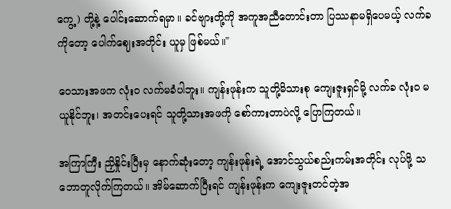ကွေ့) တို့နဲ့ ပေါင်းဆောက်ရမှာ။ ခင်ဗျားတို့ကို အကူအညီတောင်းတာ ပြဿနာမရှိပေမယ့် လက်ခကိုတော့ ပေါက်ဈေးအတိုင်း ယူမှ ဖြစ်မယ်။"

ဝေသားအဖက လုံးဝ လက်မခံပါဘူး။ ကျန်းဖုန်းက သူတို့မိသားစု ကျေးဇူးရှင်မို့ လက်ခ လုံးဝ မယူနိုင်ဘူး၊ အတင်းပေးရင် သူတို့သားအဖကို စော်ကားတာပဲလို့ ပြောကြတယ်။

အကြာကြီး ညှိနှိုင်းပြီးမှ နောက်ဆုံးတော့ ကျန်းဖုန်းရဲ့ အောင်သွယ်စည်းကမ်းအတိုင်း လုပ်ဖို့ သဘောတူလိုက်ကြတယ်။ အိမ်ဆောက်ပြီးရင် ကျန်းဖုန်းက ကျေးဇူးတင်တဲ့အ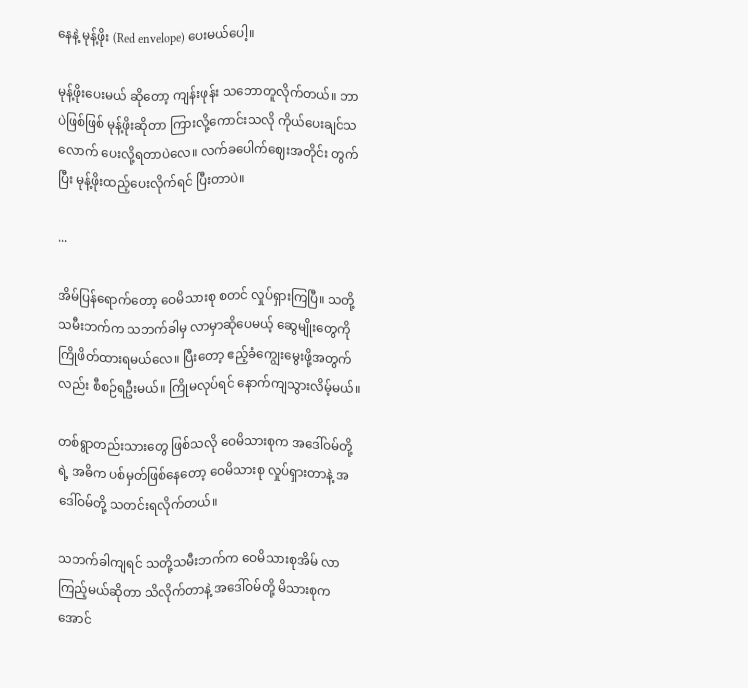နေနဲ့ မုန့်ဖိုး (Red envelope) ပေးမယ်ပေါ့။

မုန့်ဖိုးပေးမယ် ဆိုတော့ ကျန်းဖုန်း သဘောတူလိုက်တယ်။ ဘာပဲဖြစ်ဖြစ် မုန့်ဖိုးဆိုတာ ကြားလို့ကောင်းသလို ကိုယ်ပေးချင်သလောက် ပေးလို့ရတာပဲလေ။ လက်ခပေါက်ဈေးအတိုင်း တွက်ပြီး မုန့်ဖိုးထည့်ပေးလိုက်ရင် ပြီးတာပဲ။

...

အိမ်ပြန်ရောက်တော့ ဝေမိသားစု စတင် လှုပ်ရှားကြပြီ။ သတို့သမီးဘက်က သဘက်ခါမှ လာမှာဆိုပေမယ့် ဆွေမျိုးတွေကို ကြိုဖိတ်ထားရမယ်လေ။ ပြီးတော့ ဧည့်ခံကျွေးမွေးဖို့အတွက်လည်း စီစဉ်ရဦးမယ်။ ကြိုမလုပ်ရင် နောက်ကျသွားလိမ့်မယ်။

တစ်ရွာတည်းသားတွေ ဖြစ်သလို ဝေမိသားစုက အဒေါ်ဝမ်တို့ရဲ့ အဓိက ပစ်မှတ်ဖြစ်နေတော့ ဝေမိသားစု လှုပ်ရှားတာနဲ့ အဒေါ်ဝမ်တို့ သတင်းရလိုက်တယ်။

သဘက်ခါကျရင် သတို့သမီးဘက်က ဝေမိသားစုအိမ် လာကြည့်မယ်ဆိုတာ သိလိုက်တာနဲ့ အဒေါ်ဝမ်တို့ မိသားစုက အောင်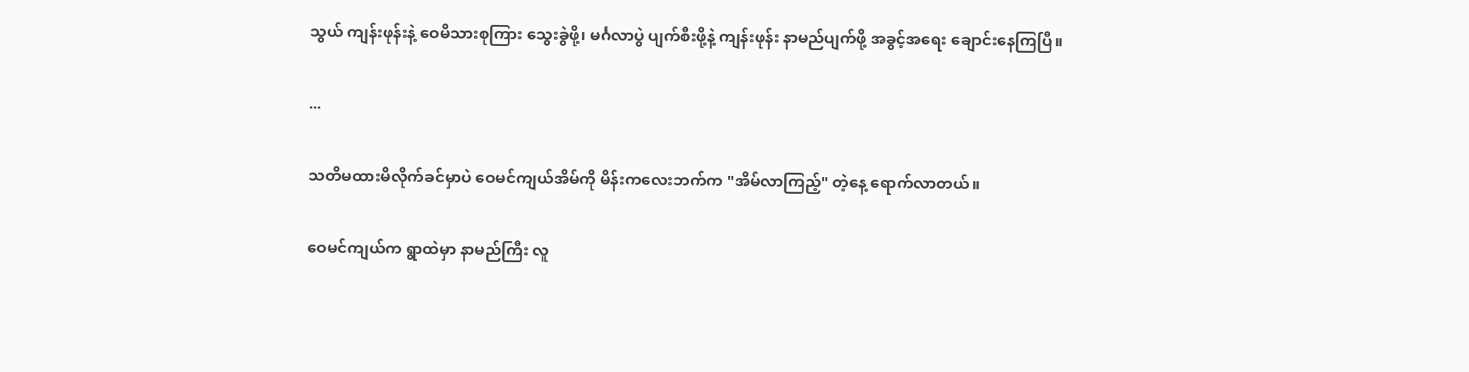သွယ် ကျန်းဖုန်းနဲ့ ဝေမိသားစုကြား သွေးခွဲဖို့၊ မင်္ဂလာပွဲ ပျက်စီးဖို့နဲ့ ကျန်းဖုန်း နာမည်ပျက်ဖို့ အခွင့်အရေး ချောင်းနေကြပြီ။

...

သတိမထားမိလိုက်ခင်မှာပဲ ဝေမင်ကျယ်အိမ်ကို မိန်းကလေးဘက်က "အိမ်လာကြည့်" တဲ့နေ့ ရောက်လာတယ်။

ဝေမင်ကျယ်က ရွာထဲမှာ နာမည်ကြီး လူ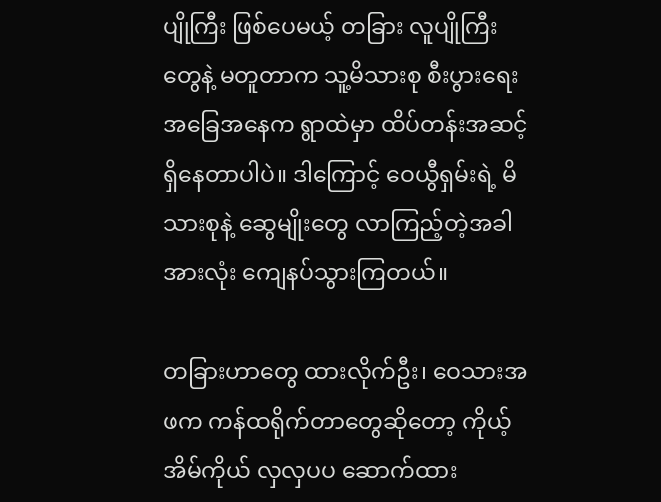ပျိုကြီး ဖြစ်ပေမယ့် တခြား လူပျိုကြီးတွေနဲ့ မတူတာက သူ့မိသားစု စီးပွားရေး အခြေအနေက ရွာထဲမှာ ထိပ်တန်းအဆင့် ရှိနေတာပါပဲ။ ဒါကြောင့် ဝေယွီရှမ်းရဲ့ မိသားစုနဲ့ ဆွေမျိုးတွေ လာကြည့်တဲ့အခါ အားလုံး ကျေနပ်သွားကြတယ်။

တခြားဟာတွေ ထားလိုက်ဦး၊ ဝေသားအဖက ကန်ထရိုက်တာတွေဆိုတော့ ကိုယ့်အိမ်ကိုယ် လှလှပပ ဆောက်ထား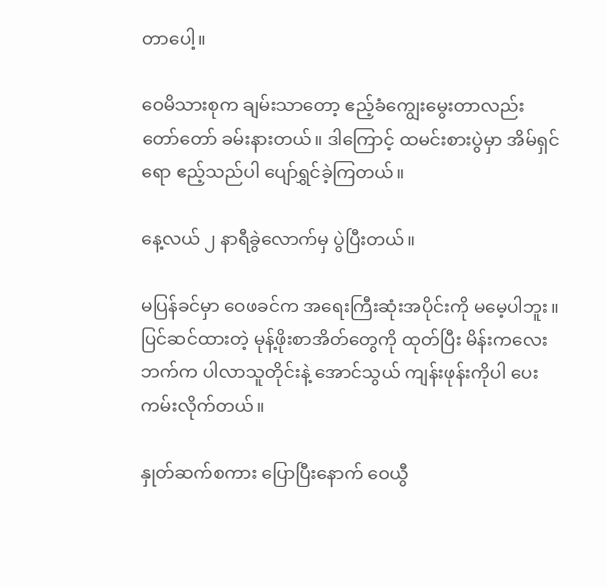တာပေါ့။

ဝေမိသားစုက ချမ်းသာတော့ ဧည့်ခံကျွေးမွေးတာလည်း တော်တော် ခမ်းနားတယ်။ ဒါကြောင့် ထမင်းစားပွဲမှာ အိမ်ရှင်ရော ဧည့်သည်ပါ ပျော်ရွှင်ခဲ့ကြတယ်။

နေ့လယ် ၂ နာရီခွဲလောက်မှ ပွဲပြီးတယ်။

မပြန်ခင်မှာ ဝေဖခင်က အရေးကြီးဆုံးအပိုင်းကို မမေ့ပါဘူး။ ပြင်ဆင်ထားတဲ့ မုန့်ဖိုးစာအိတ်တွေကို ထုတ်ပြီး မိန်းကလေးဘက်က ပါလာသူတိုင်းနဲ့ အောင်သွယ် ကျန်းဖုန်းကိုပါ ပေးကမ်းလိုက်တယ်။

နှုတ်ဆက်စကား ပြောပြီးနောက် ဝေယွီ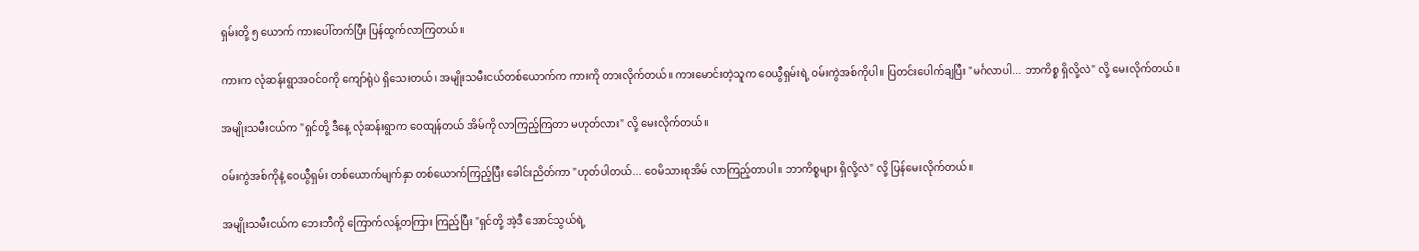ရှမ်းတို့ ၅ ယောက် ကားပေါ်တက်ပြီး ပြန်ထွက်လာကြတယ်။

ကားက လုံဆန်းရွာအဝင်ဝကို ကျော်ရုံပဲ ရှိသေးတယ်၊ အမျိုးသမီးငယ်တစ်ယောက်က ကားကို တားလိုက်တယ်။ ကားမောင်းတဲ့သူက ဝေယွီရှမ်းရဲ့ ဝမ်းကွဲအစ်ကိုပါ။ ပြတင်းပေါက်ချပြီး "မင်္ဂလာပါ... ဘာကိစ္စ ရှိလို့လဲ" လို့ မေးလိုက်တယ်။

အမျိုးသမီးငယ်က "ရှင်တို့ ဒီနေ့ လုံဆန်းရွာက ဝေထျန်တယ် အိမ်ကို လာကြည့်ကြတာ မဟုတ်လား" လို့ မေးလိုက်တယ်။

ဝမ်းကွဲအစ်ကိုနဲ့ ဝေယွီရှမ်း တစ်ယောက်မျက်နှာ တစ်ယောက်ကြည့်ပြီး ခေါင်းညိတ်ကာ "ဟုတ်ပါတယ်... ဝေမိသားစုအိမ် လာကြည့်တာပါ။ ဘာကိစ္စများ ရှိလို့လဲ" လို့ ပြန်မေးလိုက်တယ်။

အမျိုးသမီးငယ်က ဘေးဘီကို ကြောက်လန့်တကြား ကြည့်ပြီး "ရှင်တို့ အဲ့ဒီ အောင်သွယ်ရဲ့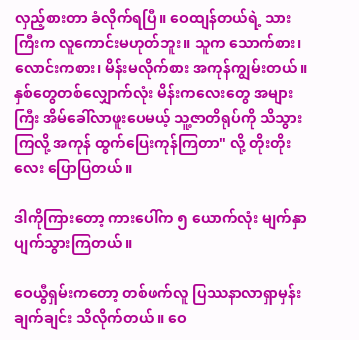လှည့်စားတာ ခံလိုက်ရပြီ။ ဝေထျန်တယ်ရဲ့ သားကြီးက လူကောင်းမဟုတ်ဘူး။ သူက သောက်စား၊ လောင်းကစား၊ မိန်းမလိုက်စား အကုန်ကျွမ်းတယ်။ နှစ်တွေတစ်လျှောက်လုံး မိန်းကလေးတွေ အများကြီး အိမ်ခေါ်လာဖူးပေမယ့် သူ့ဇာတိရုပ်ကို သိသွားကြလို့ အကုန် ထွက်ပြေးကုန်ကြတာ" လို့ တိုးတိုးလေး ပြောပြတယ်။

ဒါကိုကြားတော့ ကားပေါ်က ၅ ယောက်လုံး မျက်နှာပျက်သွားကြတယ်။

ဝေယွီရှမ်းကတော့ တစ်ဖက်လူ ပြဿနာလာရှာမှန်း ချက်ချင်း သိလိုက်တယ်။ ဝေ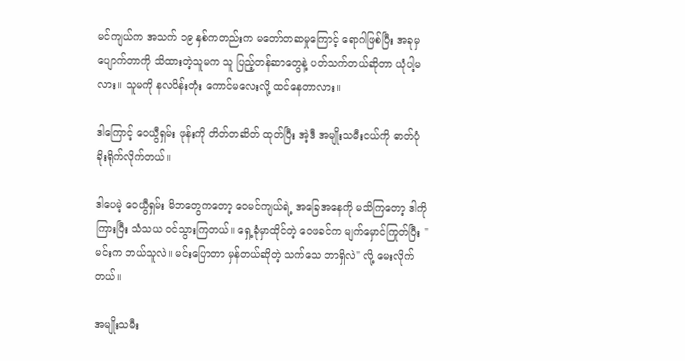မင်ကျယ်က အသက် ၁၉ နှစ်ကတည်းက မတော်တဆမှုကြောင့် ရောဂါဖြစ်ပြီး အခုမှ ပျောက်တာကို သိထားတဲ့သူမက သူ ပြည့်တန်ဆာတွေနဲ့ ပတ်သက်တယ်ဆိုတာ ယုံပါ့မလား။ သူမကို နလပိန်းတုံး ကောင်မလေးလို့ ထင်နေတာလား။

ဒါကြောင့် ဝေယွီရှမ်း ဖုန်းကို တိတ်တဆိတ် ထုတ်ပြီး အဲ့ဒီ အမျိုးသမီးငယ်ကို ဓာတ်ပုံ ခိုးရိုက်လိုက်တယ်။

ဒါပေမဲ့ ဝေယွီရှမ်း မိဘတွေကတော့ ဝေမင်ကျယ်ရဲ့ အခြေအနေကို မသိကြတော့ ဒါကိုကြားပြီး သံသယ ဝင်သွားကြတယ်။ ရှေ့ခုံမှာထိုင်တဲ့ ဝေဖခင်က မျက်မှောင်ကြုတ်ပြီး "မင်းက ဘယ်သူလဲ။ မင်းပြောတာ မှန်တယ်ဆိုတဲ့ သက်သေ ဘာရှိလဲ" လို့ မေးလိုက်တယ်။

အမျိုးသမီး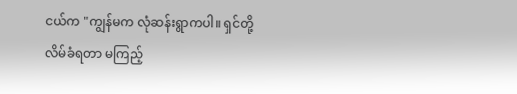ငယ်က "ကျွန်မက လုံဆန်းရွာကပါ။ ရှင်တို့ လိမ်ခံရတာ မကြည့်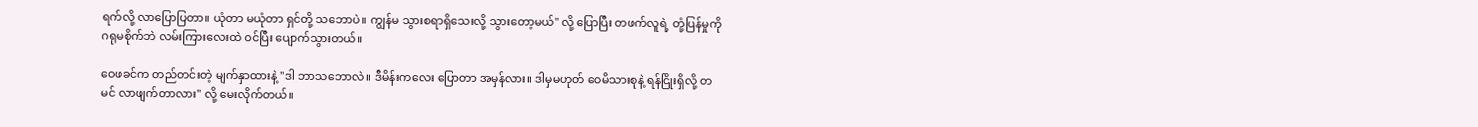ရက်လို့ လာပြောပြတာ။ ယုံတာ မယုံတာ ရှင်တို့ သဘောပဲ။ ကျွန်မ သွားစရာရှိသေးလို့ သွားတော့မယ်" လို့ ပြောပြီး တဖက်လူရဲ့ တုံ့ပြန်မှုကို ဂရုမစိုက်ဘဲ လမ်းကြားလေးထဲ ဝင်ပြီး ပျောက်သွားတယ်။

ဝေဖခင်က တည်တင်းတဲ့ မျက်နှာထားနဲ့ "ဒါ ဘာသဘောလဲ။ ဒီမိန်းကလေး ပြောတာ အမှန်လား။ ဒါမှမဟုတ် ဝေမိသားစုနဲ့ ရန်ငြိုးရှိလို့ တမင် လာဖျက်တာလား" လို့ မေးလိုက်တယ်။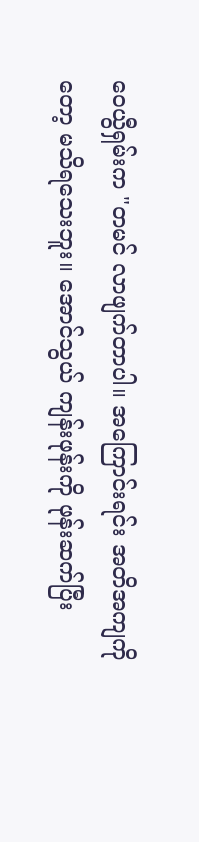ဝေယွီရှမ်းက "တမင် လာဖျက်တာပါ။ အကြောင်းရင်း အတိအကျကိုတော့ မသိရသေးဘူး။ အောင်သွယ် ကျန်းဖုန်းကို ဖုန်းဆက်ပြီး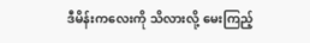ဒီမိန်းကလေးကို သိလားလို့ မေးကြည့်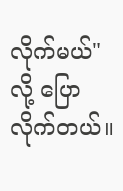လိုက်မယ်" လို့ ပြောလိုက်တယ်။